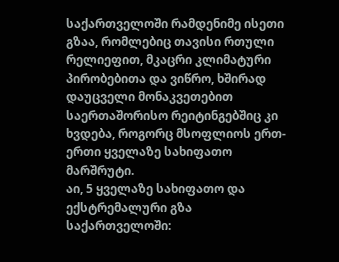საქართველოში რამდენიმე ისეთი გზაა, რომლებიც თავისი რთული რელიეფით, მკაცრი კლიმატური პირობებითა და ვიწრო, ხშირად დაუცველი მონაკვეთებით საერთაშორისო რეიტინგებშიც კი ხვდება, როგორც მსოფლიოს ერთ-ერთი ყველაზე სახიფათო მარშრუტი.
აი, 5 ყველაზე სახიფათო და ექსტრემალური გზა საქართველოში: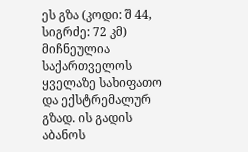ეს გზა (კოდი: შ 44, სიგრძე: 72 კმ) მიჩნეულია საქართველოს ყველაზე სახიფათო და ექსტრემალურ გზად. ის გადის აბანოს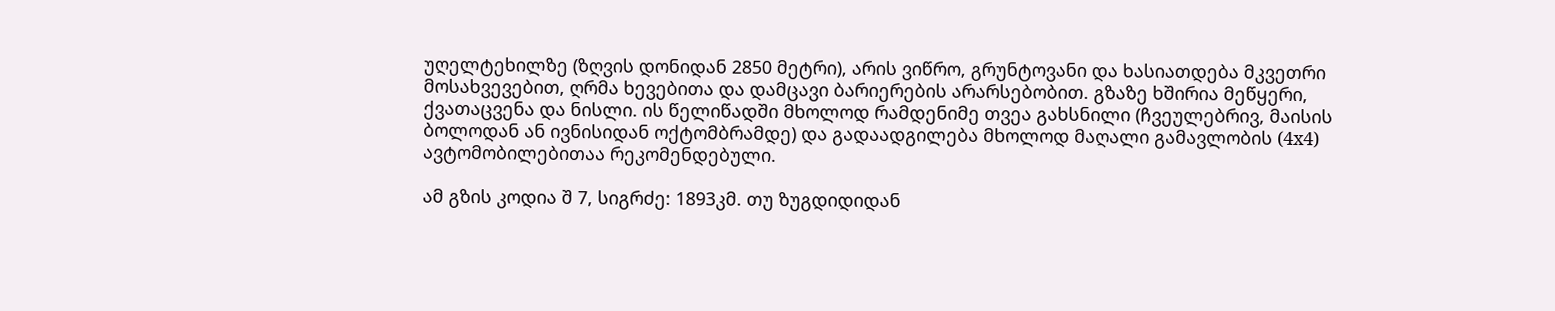უღელტეხილზე (ზღვის დონიდან 2850 მეტრი), არის ვიწრო, გრუნტოვანი და ხასიათდება მკვეთრი მოსახვევებით, ღრმა ხევებითა და დამცავი ბარიერების არარსებობით. გზაზე ხშირია მეწყერი, ქვათაცვენა და ნისლი. ის წელიწადში მხოლოდ რამდენიმე თვეა გახსნილი (ჩვეულებრივ, მაისის ბოლოდან ან ივნისიდან ოქტომბრამდე) და გადაადგილება მხოლოდ მაღალი გამავლობის (4x4) ავტომობილებითაა რეკომენდებული.

ამ გზის კოდია შ 7, სიგრძე: 1893კმ. თუ ზუგდიდიდან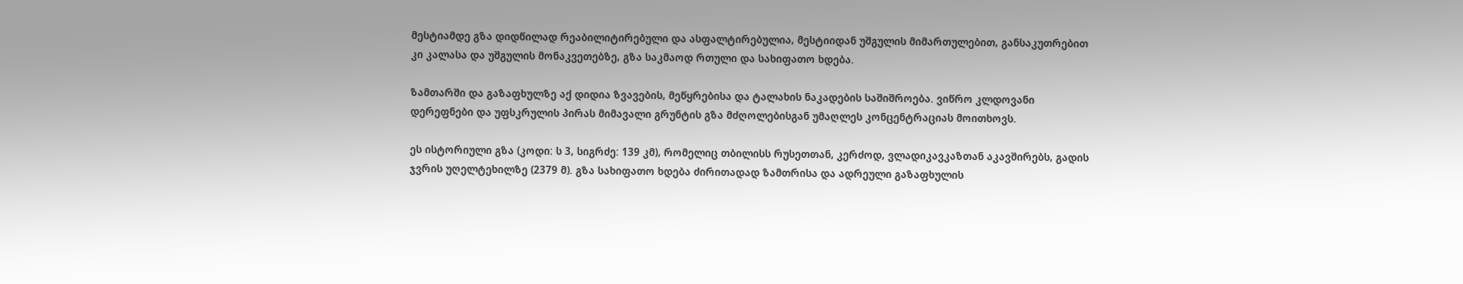მესტიამდე გზა დიდწილად რეაბილიტირებული და ასფალტირებულია, მესტიიდან უშგულის მიმართულებით, განსაკუთრებით კი კალასა და უშგულის მონაკვეთებზე, გზა საკმაოდ რთული და სახიფათო ხდება.

ზამთარში და გაზაფხულზე აქ დიდია ზვავების, მეწყრებისა და ტალახის ნაკადების საშიშროება. ვიწრო კლდოვანი დერეფნები და უფსკრულის პირას მიმავალი გრუნტის გზა მძღოლებისგან უმაღლეს კონცენტრაციას მოითხოვს.

ეს ისტორიული გზა (კოდი: ს 3, სიგრძე: 139 კმ), რომელიც თბილისს რუსეთთან, კერძოდ, ვლადიკავკაზთან აკავშირებს, გადის ჯვრის უღელტეხილზე (2379 მ). გზა სახიფათო ხდება ძირითადად ზამთრისა და ადრეული გაზაფხულის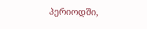პერიოდში,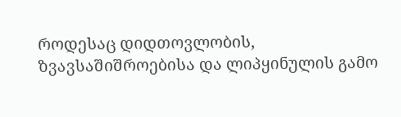როდესაც დიდთოვლობის, ზვავსაშიშროებისა და ლიპყინულის გამო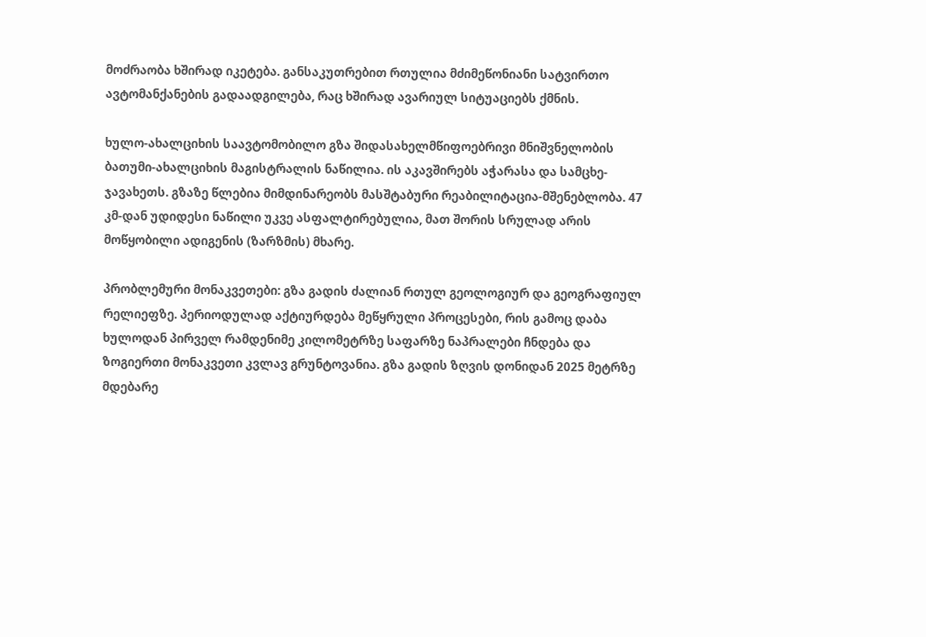მოძრაობა ხშირად იკეტება. განსაკუთრებით რთულია მძიმეწონიანი სატვირთო ავტომანქანების გადაადგილება, რაც ხშირად ავარიულ სიტუაციებს ქმნის.

ხულო-ახალციხის საავტომობილო გზა შიდასახელმწიფოებრივი მნიშვნელობის ბათუმი-ახალციხის მაგისტრალის ნაწილია. ის აკავშირებს აჭარასა და სამცხე-ჯავახეთს. გზაზე წლებია მიმდინარეობს მასშტაბური რეაბილიტაცია-მშენებლობა. 47 კმ-დან უდიდესი ნაწილი უკვე ასფალტირებულია, მათ შორის სრულად არის მოწყობილი ადიგენის (ზარზმის) მხარე.

პრობლემური მონაკვეთები: გზა გადის ძალიან რთულ გეოლოგიურ და გეოგრაფიულ რელიეფზე. პერიოდულად აქტიურდება მეწყრული პროცესები, რის გამოც დაბა ხულოდან პირველ რამდენიმე კილომეტრზე საფარზე ნაპრალები ჩნდება და ზოგიერთი მონაკვეთი კვლავ გრუნტოვანია. გზა გადის ზღვის დონიდან 2025 მეტრზე მდებარე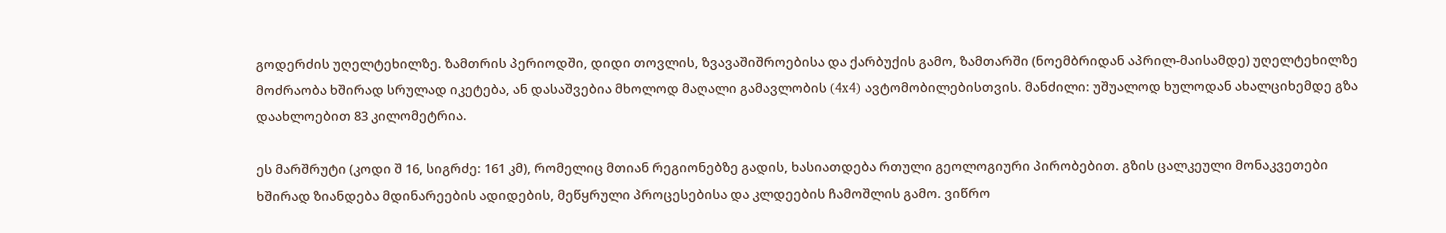გოდერძის უღელტეხილზე. ზამთრის პერიოდში, დიდი თოვლის, ზვავაშიშროებისა და ქარბუქის გამო, ზამთარში (ნოემბრიდან აპრილ-მაისამდე) უღელტეხილზე მოძრაობა ხშირად სრულად იკეტება, ან დასაშვებია მხოლოდ მაღალი გამავლობის (4x4) ავტომობილებისთვის. მანძილი: უშუალოდ ხულოდან ახალციხემდე გზა დაახლოებით 83 კილომეტრია.

ეს მარშრუტი (კოდი შ 16, სიგრძე: 161 კმ), რომელიც მთიან რეგიონებზე გადის, ხასიათდება რთული გეოლოგიური პირობებით. გზის ცალკეული მონაკვეთები ხშირად ზიანდება მდინარეების ადიდების, მეწყრული პროცესებისა და კლდეების ჩამოშლის გამო. ვიწრო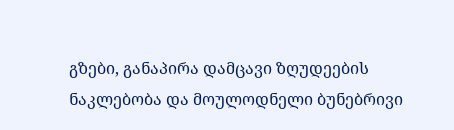გზები, განაპირა დამცავი ზღუდეების ნაკლებობა და მოულოდნელი ბუნებრივი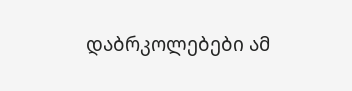დაბრკოლებები ამ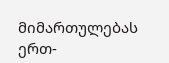მიმართულებას ერთ-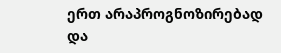ერთ არაპროგნოზირებად და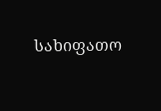სახიფათო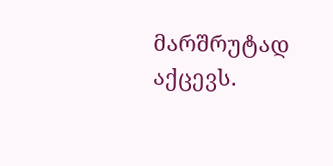მარშრუტად აქცევს.